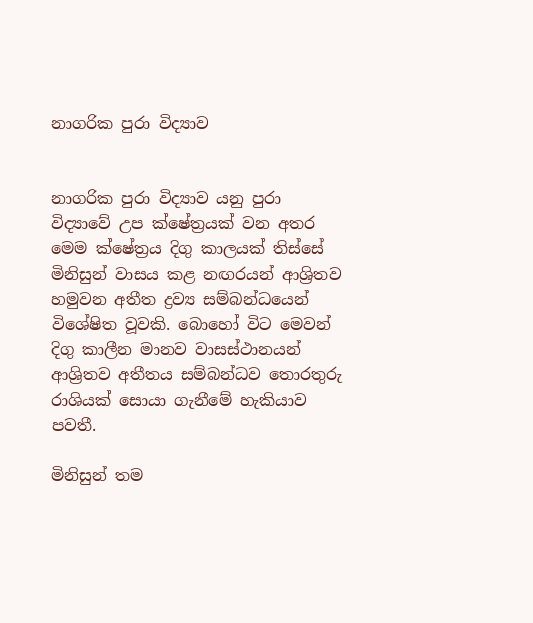නාගරික පුරා විද්‍යාව


නාගරික පුරා විද්‍යාව යනු පුරා විද්‍යාවේ උප ක්ෂේත්‍රයක් වන අතර මෙම ක්ෂේත්‍රය දිගු කාලයක් තිස්සේ මිනිසුන් වාසය කළ නඟරයන් ආශ්‍රිතව හමුවන අතීත ද්‍රව්‍ය සම්බන්ධයෙන් විශේෂිත වූවකි. බොහෝ විට මෙවන් දිගු කාලීන මානව වාසස්ථානයන් ආශ්‍රිතව අතීතය සම්බන්ධව තොරතුරු රාශියක් සොයා ගැනීමේ හැකියාව පවතී.

මිනිසුන් තම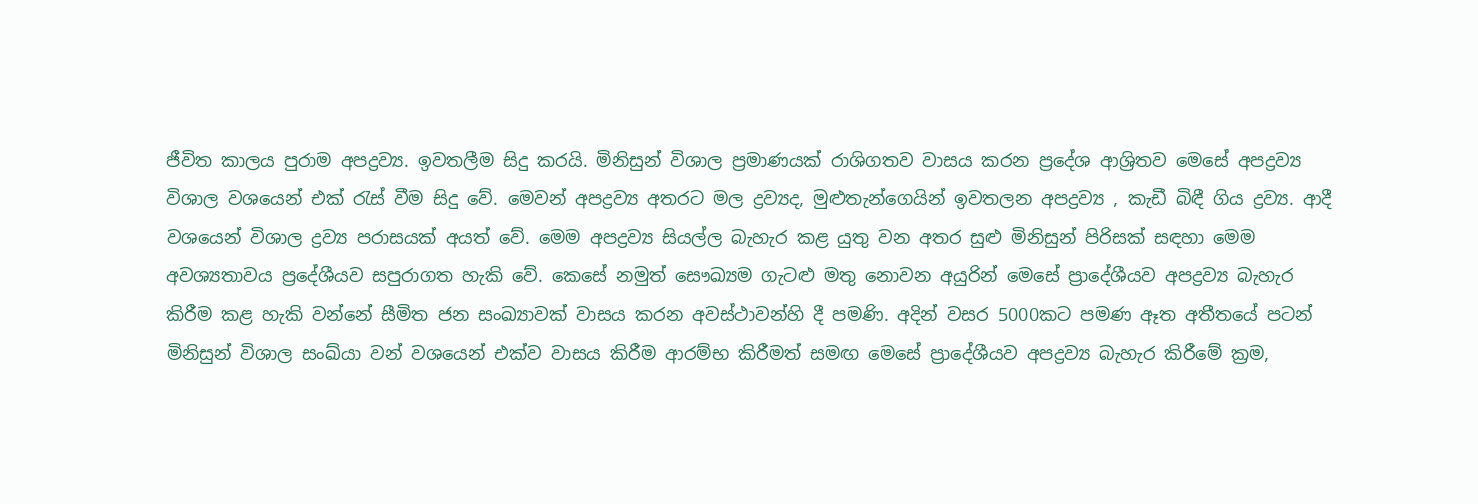ජීවිත කාලය පුරාම අපද්‍රව්‍ය. ඉවතලීම සිදු කරයි. මිනිසුන් විශාල ප්‍රමාණයක් රාශිගතව වාසය කරන ප්‍රදේශ ආශ්‍රිතව මෙසේ අපද්‍රව්‍ය විශාල වශයෙන් එක් රැස් වීම සිදු වේ. මෙවන් අපද්‍රව්‍ය අතරට මල ද්‍රව්‍යද, මුළුතැන්ගෙයින් ඉවතලන අපද්‍රව්‍ය , කැඩී බිඳී ගිය ද්‍රව්‍ය. ආදී වශයෙන් විශාල ද්‍රව්‍ය පරාසයක් අයත් වේ. මෙම අපද්‍රව්‍ය සියල්ල බැහැර කළ යුතු වන අතර සුළු මිනිසුන් පිරිසක් සඳහා මෙම අවශ්‍යතාවය ප්‍රදේශීයව සපුරාගත හැකි ‍‍වේ. කෙසේ නමුත් සෞඛ්‍යම ගැටළු මතු නොවන අයුරින් මෙසේ ප්‍රාදේශීයව අපද්‍රව්‍ය බැහැර කිරීම කළ හැකි වන්නේ සීමිත ජන සංඛ්‍යාවක් වාසය කරන අවස්ථාවන්හි දී පමණි. අදින් වසර 5000කට පමණ ඈත අතීතයේ පටන් මිනිසුන් විශාල සංඛ්යා වන් වශයෙන් එක්ව වාසය කිරීම ආරම්භ කිරීමත් සමඟ මෙසේ ප්‍රාදේශීයව අපද්‍රව්‍ය බැහැර කිරීමේ ක්‍රම,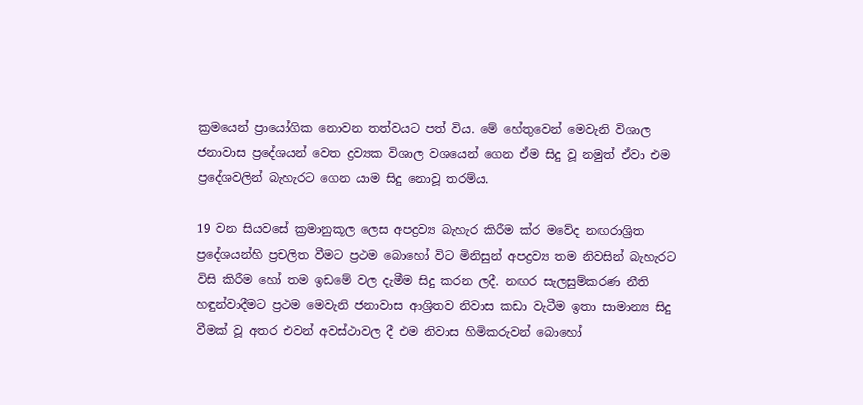ක්‍රමයෙන් ප්‍රායෝගික ‍නොවන තත්වයට පත් විය. මේ හේතුවෙන් මෙවැනි විශාල ජනාවාස ප්‍රදේශයන් වෙත ද්‍රව්‍යක විශාල වශයෙන් ගෙන ඒම සිදු වූ නමුත් ඒවා එම ප්‍රදේශවලින් බැහැරට ගෙන යාම සිදු නොවූ තරම්ය.

19 වන සියවසේ ක්‍රමානුකූල ලෙස අපද්‍රව්‍ය බැහැර කිරීම ක්ර මවේද නඟරාශ්‍රිත ප්‍රදේශයන්හි ප්‍රචලිත වීමට ප්‍රථම බොහෝ විට මිනිසුන් අපද්‍රව්‍ය තම නිවසින් බැහැරට විසි කිරීම හෝ තම ඉඩමේ වල දැමීම සිදු කරන ලදී. නඟර ‍සැලසුම්කරණ නීති හඳුන්වාදීමට ප්‍රථම මෙවැනි ජනාවාස ආශ්‍රිතව නිවාස කඩා වැටීම ඉතා සාමාන්‍ය සිදු වීමක් වූ අතර එවන් අවස්ථාවල දී එම නිවාස හිමිකරුවන් බොහෝ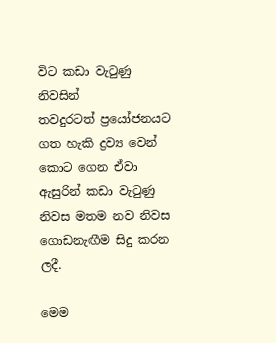විට කඩා වැටුණු නිවසින් තවදුරටත් ‍ප්‍රයෝජනයට ගත හැකි ද්‍රව්‍ය වෙන් කොට ගෙන ඒවා ඇසුරින් කඩා වැටුණු නිවස මතම නව නිවස ගොඩනැඟීම සිදු කරන ලදී.

මෙම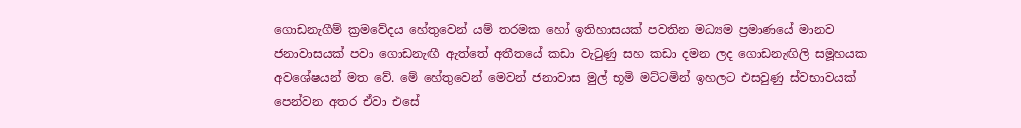ගොඩනැගීම් ක්‍රමවේදය හේතුවෙන් යම් තරමක හෝ ‍ඉතිහාසයක් පවතින මධ්‍යම ප්‍රමාණයේ මානව ජනාවාසයක් පවා ගොඩනැඟී ඇත්තේ අතීතයේ කඩා වැටුණු සහ කඩා දමන ලද ගොඩනැඟිලි සමූහයක අවශේෂයන් මත වේ. මේ හේතුවෙන් මෙවන් ජනාවාස මුල් භූමි මට්ටමින් ඉහලට එසවුණු ‍ස්වභාවයක් පෙන්වන අතර ඒවා ‍එසේ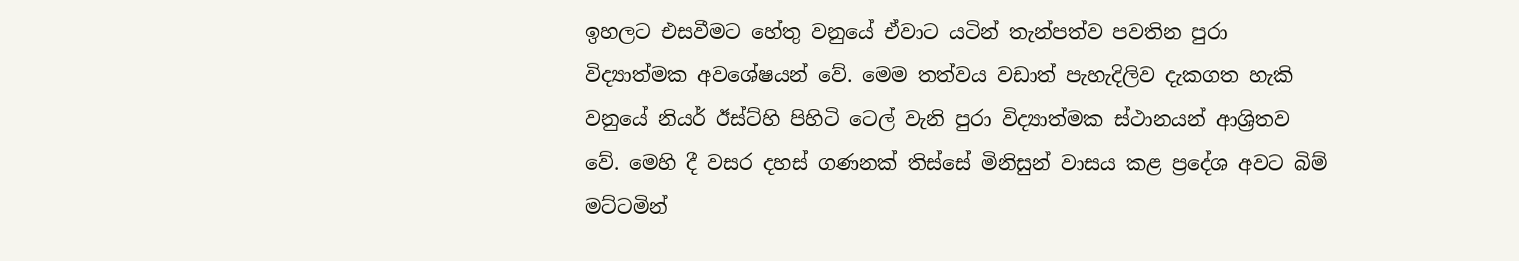ඉහලට එසවීමට හේතු වනුයේ ඒවාට යටින් තැන්පත්ව පවතින පුරා විද්‍යාත්මක අවශේෂයන් වේ. මෙම තත්වය වඩාත් පැහැදිලිව දැකගත හැකි වනුයේ නියර් ඊස්ට්හි පිහිටි ටෙල් වැනි පුරා විද්‍යාත්මක ස්ථානයන් ආශ්‍රිතව වේ. මෙහි දී වසර දහස් ගණනක් තිස්සේ මිනිසුන් වාසය කළ ප්‍රදේශ අවට බිම් මට්ටමින්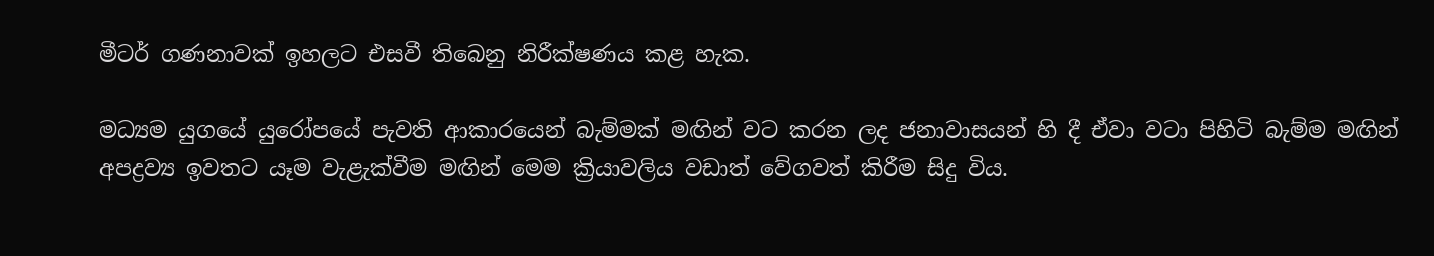මීටර් ගණනාවක් ඉහලට එස‍වී තිබෙනු නිරීක්ෂණය කළ හැක.

මධ්‍යම යු‍ගයේ යුරෝපයේ පැවති ආකාරයෙන් බැම්මක් මඟින් වට කරන ලද ජනාවාසයන් හි දී ඒවා වටා පිහිටි බැම්ම මඟින් අපද්‍රව්‍ය ඉවතට යෑම වැළැක්වීම මඟින් මෙම ක්‍රියාවලිය වඩාත් වේගවත් කිරීම සිදු විය.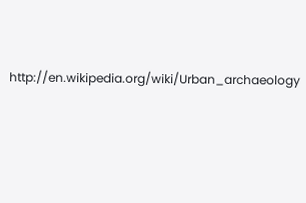http://en.wikipedia.org/wiki/Urban_archaeology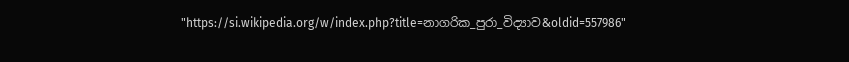"https://si.wikipedia.org/w/index.php?title=නාගරික_පුරා_විද්‍යාව&oldid=557986"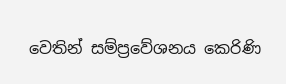වෙතින් සම්ප්‍රවේශනය කෙරිණි